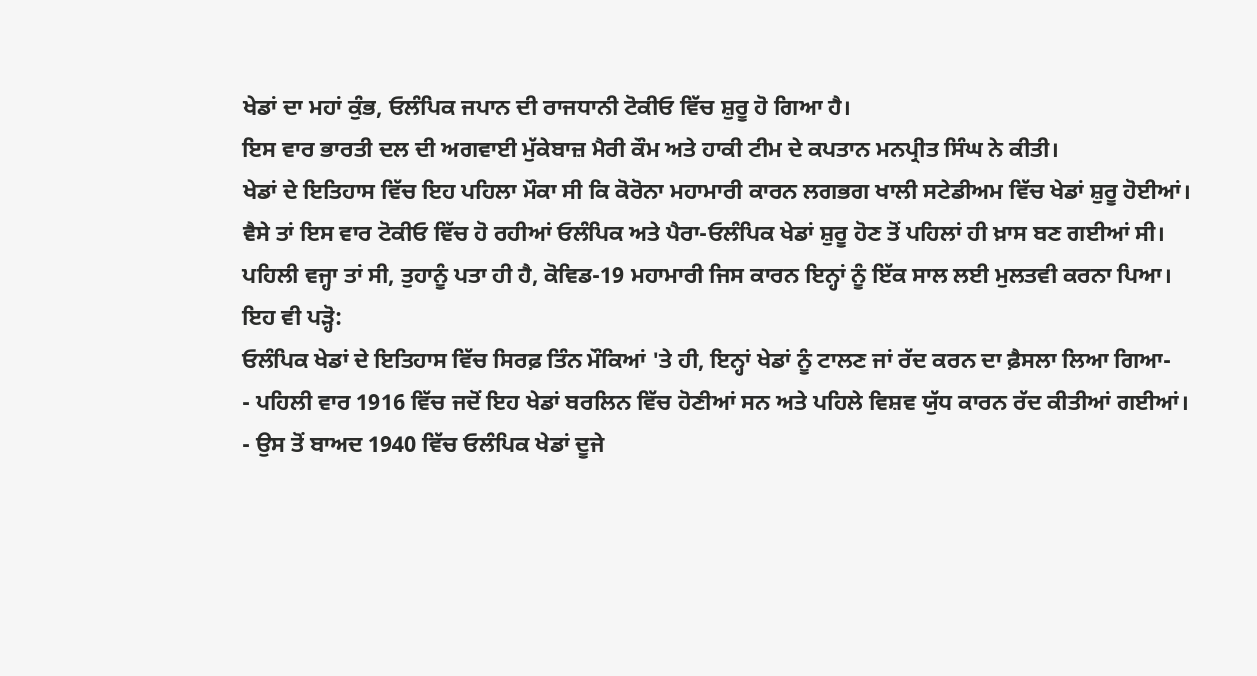ਖੇਡਾਂ ਦਾ ਮਹਾਂ ਕੁੰਭ, ਓਲੰਪਿਕ ਜਪਾਨ ਦੀ ਰਾਜਧਾਨੀ ਟੋਕੀਓ ਵਿੱਚ ਸ਼ੁਰੂ ਹੋ ਗਿਆ ਹੈ।
ਇਸ ਵਾਰ ਭਾਰਤੀ ਦਲ ਦੀ ਅਗਵਾਈ ਮੁੱਕੇਬਾਜ਼ ਮੈਰੀ ਕੌਮ ਅਤੇ ਹਾਕੀ ਟੀਮ ਦੇ ਕਪਤਾਨ ਮਨਪ੍ਰੀਤ ਸਿੰਘ ਨੇ ਕੀਤੀ।
ਖੇਡਾਂ ਦੇ ਇਤਿਹਾਸ ਵਿੱਚ ਇਹ ਪਹਿਲਾ ਮੌਕਾ ਸੀ ਕਿ ਕੋਰੋਨਾ ਮਹਾਮਾਰੀ ਕਾਰਨ ਲਗਭਗ ਖਾਲੀ ਸਟੇਡੀਅਮ ਵਿੱਚ ਖੇਡਾਂ ਸ਼ੁਰੂ ਹੋਈਆਂ।
ਵੈਸੇ ਤਾਂ ਇਸ ਵਾਰ ਟੋਕੀਓ ਵਿੱਚ ਹੋ ਰਹੀਆਂ ਓਲੰਪਿਕ ਅਤੇ ਪੈਰਾ-ਓਲੰਪਿਕ ਖੇਡਾਂ ਸ਼ੁਰੂ ਹੋਣ ਤੋਂ ਪਹਿਲਾਂ ਹੀ ਖ਼ਾਸ ਬਣ ਗਈਆਂ ਸੀ।
ਪਹਿਲੀ ਵਜ੍ਹਾ ਤਾਂ ਸੀ, ਤੁਹਾਨੂੰ ਪਤਾ ਹੀ ਹੈ, ਕੋਵਿਡ-19 ਮਹਾਮਾਰੀ ਜਿਸ ਕਾਰਨ ਇਨ੍ਹਾਂ ਨੂੰ ਇੱਕ ਸਾਲ ਲਈ ਮੁਲਤਵੀ ਕਰਨਾ ਪਿਆ।
ਇਹ ਵੀ ਪੜ੍ਹੋ:
ਓਲੰਪਿਕ ਖੇਡਾਂ ਦੇ ਇਤਿਹਾਸ ਵਿੱਚ ਸਿਰਫ਼ ਤਿੰਨ ਮੌਕਿਆਂ 'ਤੇ ਹੀ, ਇਨ੍ਹਾਂ ਖੇਡਾਂ ਨੂੰ ਟਾਲਣ ਜਾਂ ਰੱਦ ਕਰਨ ਦਾ ਫ਼ੈਸਲਾ ਲਿਆ ਗਿਆ-
- ਪਹਿਲੀ ਵਾਰ 1916 ਵਿੱਚ ਜਦੋਂ ਇਹ ਖੇਡਾਂ ਬਰਲਿਨ ਵਿੱਚ ਹੋਣੀਆਂ ਸਨ ਅਤੇ ਪਹਿਲੇ ਵਿਸ਼ਵ ਯੁੱਧ ਕਾਰਨ ਰੱਦ ਕੀਤੀਆਂ ਗਈਆਂ।
- ਉਸ ਤੋਂ ਬਾਅਦ 1940 ਵਿੱਚ ਓਲੰਪਿਕ ਖੇਡਾਂ ਦੂਜੇ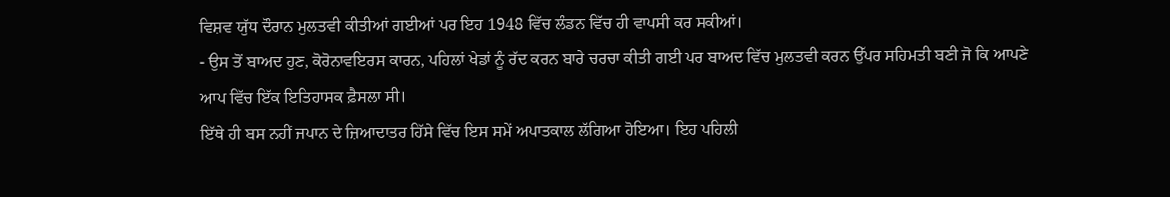ਵਿਸ਼ਵ ਯੁੱਧ ਦੌਰਾਨ ਮੁਲਤਵੀ ਕੀਤੀਆਂ ਗਈਆਂ ਪਰ ਇਹ 1948 ਵਿੱਚ ਲੰਡਨ ਵਿੱਚ ਹੀ ਵਾਪਸੀ ਕਰ ਸਕੀਆਂ।
- ਉਸ ਤੋਂ ਬਾਅਦ ਹੁਣ, ਕੋਰੋਨਾਵਇਰਸ ਕਾਰਨ, ਪਹਿਲਾਂ ਖੇਡਾਂ ਨੂੰ ਰੱਦ ਕਰਨ ਬਾਰੇ ਚਰਚਾ ਕੀਤੀ ਗਈ ਪਰ ਬਾਅਦ ਵਿੱਚ ਮੁਲਤਵੀ ਕਰਨ ਉੱਪਰ ਸਹਿਮਤੀ ਬਣੀ ਜੋ ਕਿ ਆਪਣੇ ਆਪ ਵਿੱਚ ਇੱਕ ਇਤਿਹਾਸਕ ਫ਼ੈਸਲਾ ਸੀ।
ਇੱਥੇ ਹੀ ਬਸ ਨਹੀਂ ਜਪਾਨ ਦੇ ਜ਼ਿਆਦਾਤਰ ਹਿੱਸੇ ਵਿੱਚ ਇਸ ਸਮੇਂ ਅਪਾਤਕਾਲ ਲੱਗਿਆ ਹੋਇਆ। ਇਹ ਪਹਿਲੀ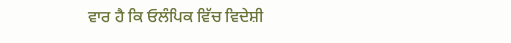ਵਾਰ ਹੈ ਕਿ ਓਲੰਪਿਕ ਵਿੱਚ ਵਿਦੇਸ਼ੀ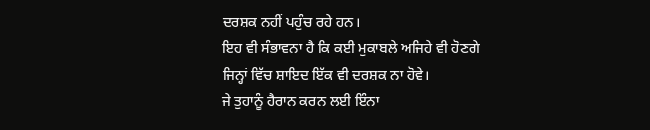ਦਰਸ਼ਕ ਨਹੀਂ ਪਹੁੰਚ ਰਹੇ ਹਨ।
ਇਹ ਵੀ ਸੰਭਾਵਨਾ ਹੈ ਕਿ ਕਈ ਮੁਕਾਬਲੇ ਅਜਿਹੇ ਵੀ ਹੋਣਗੇ ਜਿਨ੍ਹਾਂ ਵਿੱਚ ਸ਼ਾਇਦ ਇੱਕ ਵੀ ਦਰਸ਼ਕ ਨਾ ਹੋਵੇ।
ਜੇ ਤੁਹਾਨੂੰ ਹੈਰਾਨ ਕਰਨ ਲਈ ਇੰਨਾ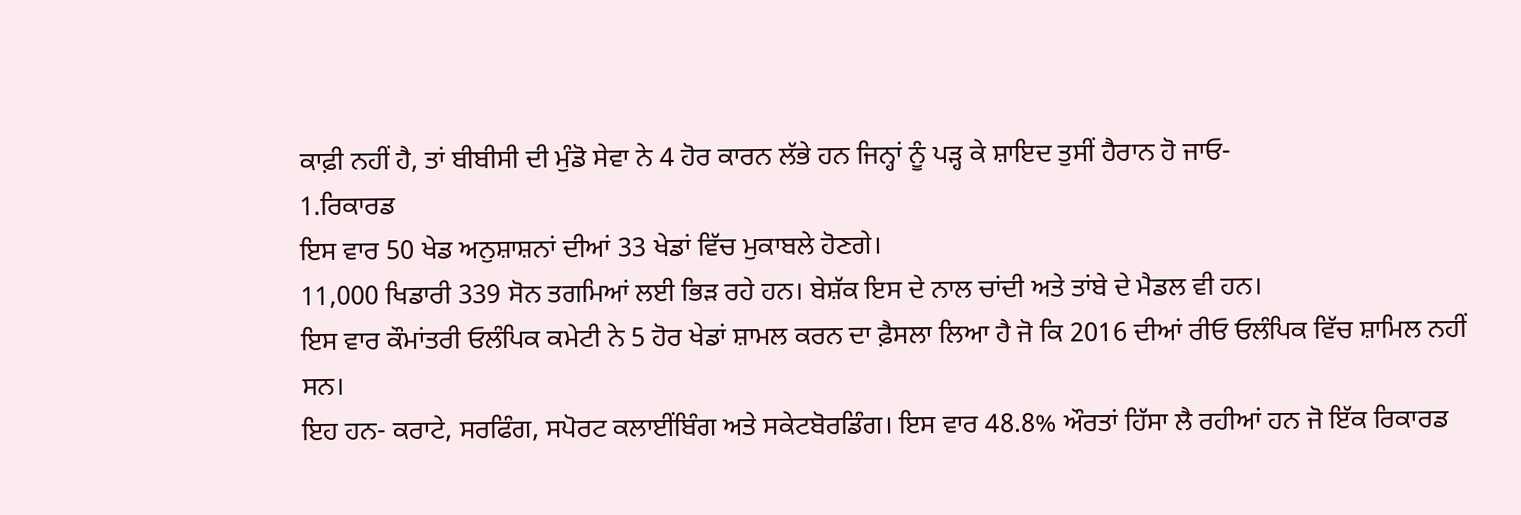ਕਾਫ਼ੀ ਨਹੀਂ ਹੈ, ਤਾਂ ਬੀਬੀਸੀ ਦੀ ਮੁੰਡੋ ਸੇਵਾ ਨੇ 4 ਹੋਰ ਕਾਰਨ ਲੱਭੇ ਹਨ ਜਿਨ੍ਹਾਂ ਨੂੰ ਪੜ੍ਹ ਕੇ ਸ਼ਾਇਦ ਤੁਸੀਂ ਹੈਰਾਨ ਹੋ ਜਾਓ-
1.ਰਿਕਾਰਡ
ਇਸ ਵਾਰ 50 ਖੇਡ ਅਨੁਸ਼ਾਸ਼ਨਾਂ ਦੀਆਂ 33 ਖੇਡਾਂ ਵਿੱਚ ਮੁਕਾਬਲੇ ਹੋਣਗੇ।
11,000 ਖਿਡਾਰੀ 339 ਸੋਨ ਤਗਮਿਆਂ ਲਈ ਭਿੜ ਰਹੇ ਹਨ। ਬੇਸ਼ੱਕ ਇਸ ਦੇ ਨਾਲ ਚਾਂਦੀ ਅਤੇ ਤਾਂਬੇ ਦੇ ਮੈਡਲ ਵੀ ਹਨ।
ਇਸ ਵਾਰ ਕੌਮਾਂਤਰੀ ਓਲੰਪਿਕ ਕਮੇਟੀ ਨੇ 5 ਹੋਰ ਖੇਡਾਂ ਸ਼ਾਮਲ ਕਰਨ ਦਾ ਫ਼ੈਸਲਾ ਲਿਆ ਹੈ ਜੋ ਕਿ 2016 ਦੀਆਂ ਰੀਓ ਓਲੰਪਿਕ ਵਿੱਚ ਸ਼ਾਮਿਲ ਨਹੀਂ ਸਨ।
ਇਹ ਹਨ- ਕਰਾਟੇ, ਸਰਫਿੰਗ, ਸਪੋਰਟ ਕਲਾਈਂਬਿੰਗ ਅਤੇ ਸਕੇਟਬੋਰਡਿੰਗ। ਇਸ ਵਾਰ 48.8% ਔਰਤਾਂ ਹਿੱਸਾ ਲੈ ਰਹੀਆਂ ਹਨ ਜੋ ਇੱਕ ਰਿਕਾਰਡ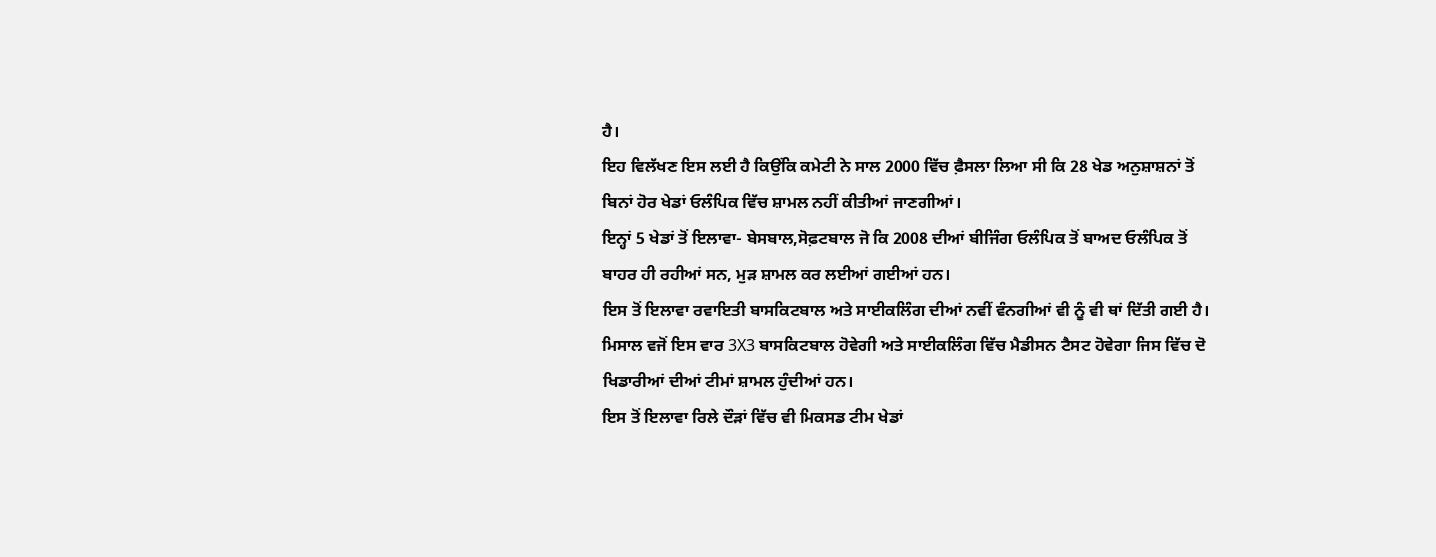ਹੈ।
ਇਹ ਵਿਲੱਖਣ ਇਸ ਲਈ ਹੈ ਕਿਉਂਕਿ ਕਮੇਟੀ ਨੇ ਸਾਲ 2000 ਵਿੱਚ ਫ਼ੈਸਲਾ ਲਿਆ ਸੀ ਕਿ 28 ਖੇਡ ਅਨੁਸ਼ਾਸ਼ਨਾਂ ਤੋਂ ਬਿਨਾਂ ਹੋਰ ਖੇਡਾਂ ਓਲੰਪਿਕ ਵਿੱਚ ਸ਼ਾਮਲ ਨਹੀਂ ਕੀਤੀਆਂ ਜਾਣਗੀਆਂ।
ਇਨ੍ਹਾਂ 5 ਖੇਡਾਂ ਤੋਂ ਇਲਾਵਾ- ਬੇਸਬਾਲ,ਸੋਫ਼ਟਬਾਲ ਜੋ ਕਿ 2008 ਦੀਆਂ ਬੀਜਿੰਗ ਓਲੰਪਿਕ ਤੋਂ ਬਾਅਦ ਓਲੰਪਿਕ ਤੋਂ ਬਾਹਰ ਹੀ ਰਹੀਆਂ ਸਨ, ਮੁੜ ਸ਼ਾਮਲ ਕਰ ਲਈਆਂ ਗਈਆਂ ਹਨ।
ਇਸ ਤੋਂ ਇਲਾਵਾ ਰਵਾਇਤੀ ਬਾਸਕਿਟਬਾਲ ਅਤੇ ਸਾਈਕਲਿੰਗ ਦੀਆਂ ਨਵੀਂ ਵੰਨਗੀਆਂ ਵੀ ਨੂੰ ਵੀ ਥਾਂ ਦਿੱਤੀ ਗਈ ਹੈ।
ਮਿਸਾਲ ਵਜੋਂ ਇਸ ਵਾਰ 3X3 ਬਾਸਕਿਟਬਾਲ ਹੋਵੇਗੀ ਅਤੇ ਸਾਈਕਲਿੰਗ ਵਿੱਚ ਮੈਡੀਸਨ ਟੈਸਟ ਹੋਵੇਗਾ ਜਿਸ ਵਿੱਚ ਦੋ ਖਿਡਾਰੀਆਂ ਦੀਆਂ ਟੀਮਾਂ ਸ਼ਾਮਲ ਹੁੰਦੀਆਂ ਹਨ।
ਇਸ ਤੋਂ ਇਲਾਵਾ ਰਿਲੇ ਦੌੜਾਂ ਵਿੱਚ ਵੀ ਮਿਕਸਡ ਟੀਮ ਖੇਡਾਂ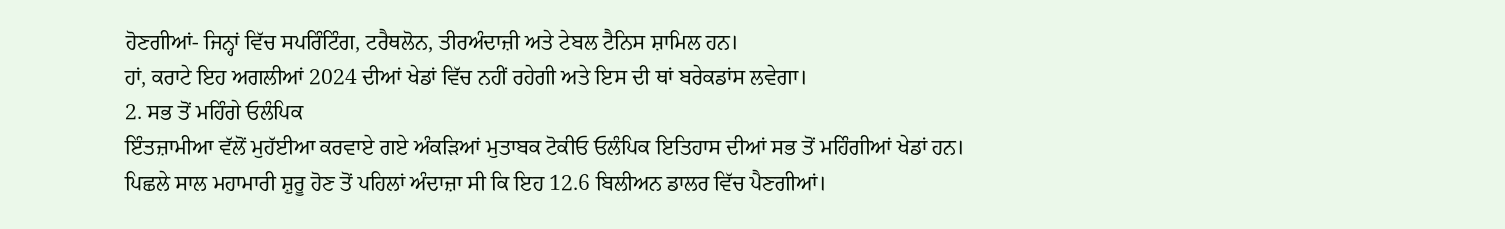ਹੋਣਗੀਆਂ- ਜਿਨ੍ਹਾਂ ਵਿੱਚ ਸਪਰਿੰਟਿੰਗ, ਟਰੈਥਲੋਨ, ਤੀਰਅੰਦਾਜ਼ੀ ਅਤੇ ਟੇਬਲ ਟੈਨਿਸ ਸ਼ਾਮਿਲ ਹਨ।
ਹਾਂ, ਕਰਾਟੇ ਇਹ ਅਗਲੀਆਂ 2024 ਦੀਆਂ ਖੇਡਾਂ ਵਿੱਚ ਨਹੀਂ ਰਹੇਗੀ ਅਤੇ ਇਸ ਦੀ ਥਾਂ ਬਰੇਕਡਾਂਸ ਲਵੇਗਾ।
2. ਸਭ ਤੋਂ ਮਹਿੰਗੇ ਓਲੰਪਿਕ
ਇੰਤਜ਼ਾਮੀਆ ਵੱਲੋਂ ਮੁਹੱਈਆ ਕਰਵਾਏ ਗਏ ਅੰਕੜਿਆਂ ਮੁਤਾਬਕ ਟੋਕੀਓ ਓਲੰਪਿਕ ਇਤਿਹਾਸ ਦੀਆਂ ਸਭ ਤੋਂ ਮਹਿੰਗੀਆਂ ਖੇਡਾਂ ਹਨ।
ਪਿਛਲੇ ਸਾਲ ਮਹਾਮਾਰੀ ਸ਼ੁਰੂ ਹੋਣ ਤੋਂ ਪਹਿਲਾਂ ਅੰਦਾਜ਼ਾ ਸੀ ਕਿ ਇਹ 12.6 ਬਿਲੀਅਨ ਡਾਲਰ ਵਿੱਚ ਪੈਣਗੀਆਂ।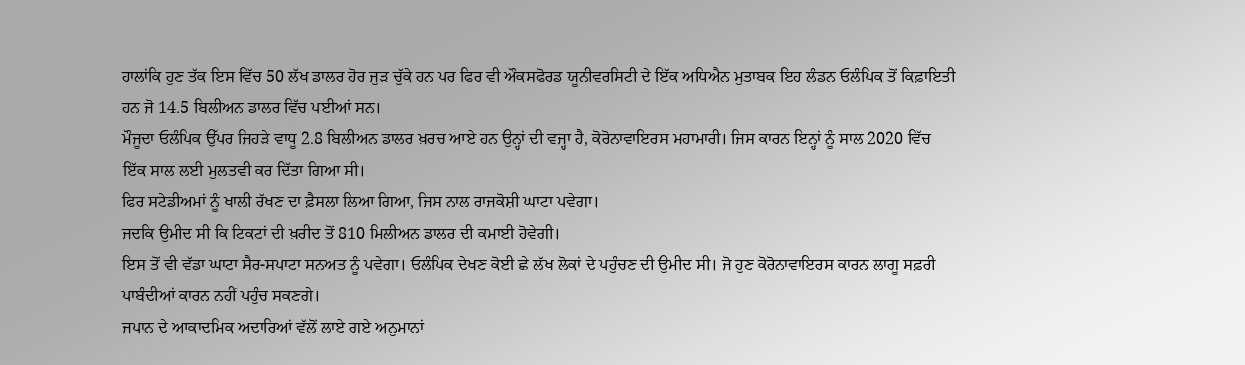ਹਾਲਾਂਕਿ ਹੁਣ ਤੱਕ ਇਸ ਵਿੱਚ 50 ਲੱਖ ਡਾਲਰ ਹੋਰ ਜੁੜ ਚੁੱਕੇ ਹਨ ਪਰ ਫਿਰ ਵੀ ਔਕਸਫੋਰਡ ਯੂਨੀਵਰਸਿਟੀ ਦੇ ਇੱਕ ਅਧਿਐਨ ਮੁਤਾਬਕ ਇਹ ਲੰਡਨ ਓਲੰਪਿਕ ਤੋਂ ਕਿਫ਼ਾਇਤੀ ਹਨ ਜੋ 14.5 ਬਿਲੀਅਨ ਡਾਲਰ ਵਿੱਚ ਪਈਆਂ ਸਨ।
ਮੌਜੂਦਾ ਓਲੰਪਿਕ ਉੱਪਰ ਜਿਹੜੇ ਵਾਧੂ 2.8 ਬਿਲੀਅਨ ਡਾਲਰ ਖ਼ਰਚ ਆਏ ਹਨ ਉਨ੍ਹਾਂ ਦੀ ਵਜ੍ਹਾ ਹੈ, ਕੋਰੋਨਾਵਾਇਰਸ ਮਹਾਮਾਰੀ। ਜਿਸ ਕਾਰਨ ਇਨ੍ਹਾਂ ਨੂੰ ਸਾਲ 2020 ਵਿੱਚ ਇੱਕ ਸਾਲ ਲਈ ਮੁਲਤਵੀ ਕਰ ਦਿੱਤਾ ਗਿਆ ਸੀ।
ਫਿਰ ਸਟੇਡੀਅਮਾਂ ਨੂੰ ਖਾਲੀ ਰੱਖਣ ਦਾ ਫ਼ੈਸਲਾ ਲਿਆ ਗਿਆ, ਜਿਸ ਨਾਲ ਰਾਜਕੋਸ਼ੀ ਘਾਟਾ ਪਵੇਗਾ।
ਜਦਕਿ ਉਮੀਦ ਸੀ ਕਿ ਟਿਕਟਾਂ ਦੀ ਖ਼ਰੀਦ ਤੋਂ 810 ਮਿਲੀਅਨ ਡਾਲਰ ਦੀ ਕਮਾਈ ਹੋਵੇਗੀ।
ਇਸ ਤੋਂ ਵੀ ਵੱਡਾ ਘਾਟਾ ਸੈਰ-ਸਪਾਟਾ ਸਨਅਤ ਨੂੰ ਪਵੇਗਾ। ਓਲੰਪਿਕ ਦੇਖਣ ਕੋਈ ਛੇ ਲੱਖ ਲੋਕਾਂ ਦੇ ਪਹੁੰਚਣ ਦੀ ਉਮੀਦ ਸੀ। ਜੋ ਹੁਣ ਕੋਰੋਨਾਵਾਇਰਸ ਕਾਰਨ ਲਾਗੂ ਸਫ਼ਰੀ ਪਾਬੰਦੀਆਂ ਕਾਰਨ ਨਹੀਂ ਪਹੁੰਚ ਸਕਣਗੇ।
ਜਪਾਨ ਦੇ ਆਕਾਦਮਿਕ ਅਦਾਰਿਆਂ ਵੱਲੋਂ ਲਾਏ ਗਏ ਅਨੁਮਾਨਾਂ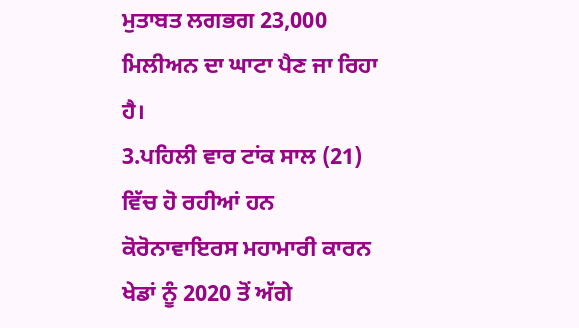ਮੁਤਾਬਤ ਲਗਭਗ 23,000 ਮਿਲੀਅਨ ਦਾ ਘਾਟਾ ਪੈਣ ਜਾ ਰਿਹਾ ਹੈ।
3.ਪਹਿਲੀ ਵਾਰ ਟਾਂਕ ਸਾਲ (21) ਵਿੱਚ ਹੋ ਰਹੀਆਂ ਹਨ
ਕੋਰੋਨਾਵਾਇਰਸ ਮਹਾਮਾਰੀ ਕਾਰਨ ਖੇਡਾਂ ਨੂੰ 2020 ਤੋਂ ਅੱਗੇ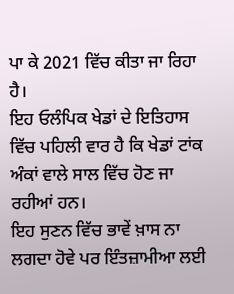ਪਾ ਕੇ 2021 ਵਿੱਚ ਕੀਤਾ ਜਾ ਰਿਹਾ ਹੈ।
ਇਹ ਓਲੰਪਿਕ ਖੇਡਾਂ ਦੇ ਇਤਿਹਾਸ ਵਿੱਚ ਪਹਿਲੀ ਵਾਰ ਹੈ ਕਿ ਖੇਡਾਂ ਟਾਂਕ ਅੰਕਾਂ ਵਾਲੇ ਸਾਲ ਵਿੱਚ ਹੋਣ ਜਾ ਰਹੀਆਂ ਹਨ।
ਇਹ ਸੁਣਨ ਵਿੱਚ ਭਾਵੇਂ ਖ਼ਾਸ ਨਾ ਲਗਦਾ ਹੋਵੇ ਪਰ ਇੰਤਜ਼ਾਮੀਆ ਲਈ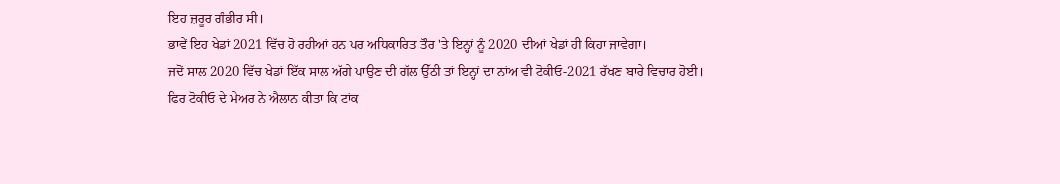ਇਹ ਜ਼ਰੂਰ ਗੰਭੀਰ ਸੀ।
ਭਾਵੇਂ ਇਹ ਖੇਡਾਂ 2021 ਵਿੱਚ ਹੋ ਰਹੀਆਂ ਹਨ ਪਰ ਅਧਿਕਾਰਿਤ ਤੌਰ 'ਤੇ ਇਨ੍ਹਾਂ ਨੂੰ 2020 ਦੀਆਂ ਖੇਡਾਂ ਹੀ ਕਿਹਾ ਜਾਵੇਗਾ।
ਜਦੋਂ ਸਾਲ 2020 ਵਿੱਚ ਖੇਡਾਂ ਇੱਕ ਸਾਲ ਅੱਗੇ ਪਾਉਣ ਦੀ ਗੱਲ ਉੱਠੀ ਤਾਂ ਇਨ੍ਹਾਂ ਦਾ ਨਾਂਅ ਵੀ ਟੋਕੀਓ-2021 ਰੱਖਣ ਬਾਰੇ ਵਿਚਾਰ ਹੋਈ।
ਫਿਰ ਟੋਕੀਓ ਦੇ ਮੇਅਰ ਨੇ ਐਲਾਨ ਕੀਤਾ ਕਿ ਟਾਂਕ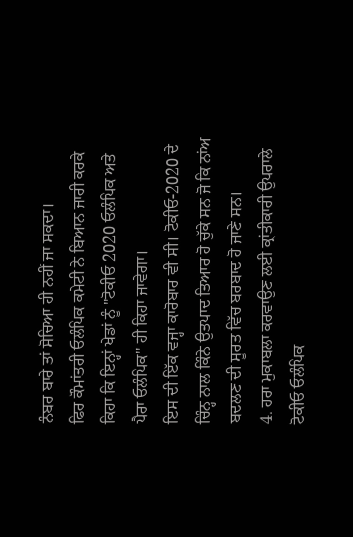ਨੰਬਰ ਬਾਰੇ ਤਾਂ ਸੋਚਿਆ ਹੀ ਨਹੀਂ ਜਾ ਸਕਦਾ।
ਫਿਰ ਕੌਮਾਂਤਰੀ ਓਲੰਪਿਕ ਕਮੇਟੀ ਨੇ ਬਿਆਨ ਜਾਰੀ ਕਰਕੇ ਕਿਹਾ ਕਿ ਇਨ੍ਹਾਂ ਖੇਡਾਂ ਨੂੰ "ਟੋਕੀਓ 2020 ਓਲੰਪਿਕ ਅਤੇ ਪੈਰਾ ਓਲੰਪਿਕ" ਹੀ ਕਿਹਾ ਜਾਵੇਗਾ।
ਇਸ ਦੀ ਇੱਕ ਵਜ੍ਹਾ ਕਾਰੋਬਾਰ ਵੀ ਸੀ। ਟੋਕੀਓ-2020 ਦੇ ਚਿੰਨ੍ਹ ਨਾਲ ਕਿੰਨੇ ਉਤਪਾਦ ਤਿਆਰ ਹੋ ਚੁੱਕੇ ਸਨ ਜੋ ਕਿ ਨਾਂਅ ਬਦਲਣ ਦੀ ਸੂਰਤ ਵਿੱਚ ਬਰਬਾਦ ਹੋ ਜਾਣੇ ਸਨ।
4. ਹਰਾ ਮੁਕਾਬਲਾ ਕਰਵਾਉਣ ਲਈ ਕ੍ਰਾਂਤੀਕਾਰੀ ਉਪਰਾਲੇ
ਟੋਕੀਓ ਓਲੰਪਿਕ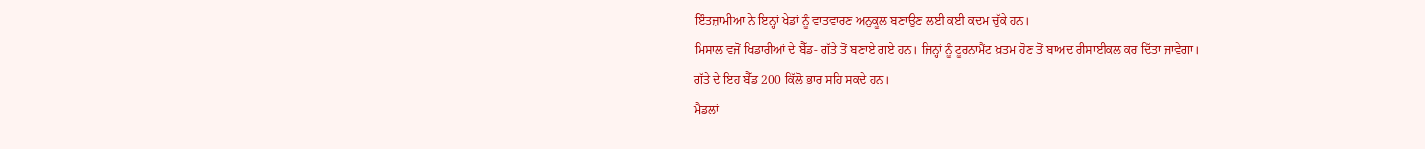ਇੰਤਜ਼ਾਮੀਆ ਨੇ ਇਨ੍ਹਾਂ ਖੇਡਾਂ ਨੂੰ ਵਾਤਵਾਰਣ ਅਨੁਕੂਲ ਬਣਾਉਣ ਲਈ ਕਈ ਕਦਮ ਚੁੱਕੇ ਹਨ।
ਮਿਸਾਲ ਵਜੋਂ ਖਿਡਾਰੀਆਂ ਦੇ ਬੈੱਡ- ਗੱਤੇ ਤੋਂ ਬਣਾਏ ਗਏ ਹਨ। ਜਿਨ੍ਹਾਂ ਨੂੰ ਟੂਰਨਾਮੈਂਟ ਖ਼ਤਮ ਹੋਣ ਤੋਂ ਬਾਅਦ ਰੀਸਾਈਕਲ ਕਰ ਦਿੱਤਾ ਜਾਵੇਗਾ।
ਗੱਤੇ ਦੇ ਇਹ ਬੈੱਡ 200 ਕਿੱਲੋ ਭਾਰ ਸਹਿ ਸਕਦੇ ਹਨ।
ਮੈਡਲਾਂ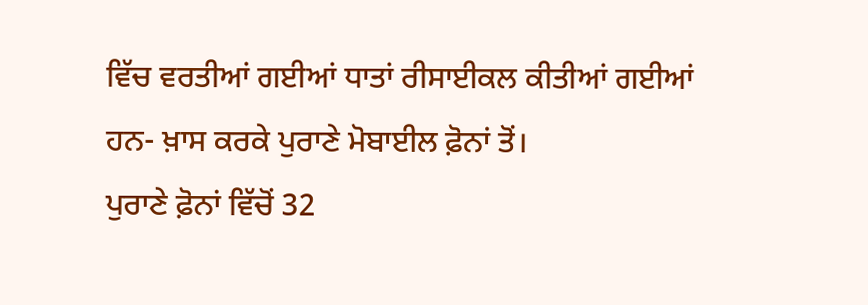ਵਿੱਚ ਵਰਤੀਆਂ ਗਈਆਂ ਧਾਤਾਂ ਰੀਸਾਈਕਲ ਕੀਤੀਆਂ ਗਈਆਂ ਹਨ- ਖ਼ਾਸ ਕਰਕੇ ਪੁਰਾਣੇ ਮੋਬਾਈਲ ਫ਼ੋਨਾਂ ਤੋਂ।
ਪੁਰਾਣੇ ਫ਼ੋਨਾਂ ਵਿੱਚੋਂ 32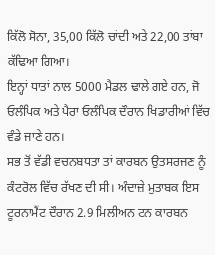ਕਿੱਲੋ ਸੋਨਾ, 35,00 ਕਿੱਲੋ ਚਾਂਦੀ ਅਤੇ 22,00 ਤਾਂਬਾ ਕੱਢਿਆ ਗਿਆ।
ਇਨ੍ਹਾਂ ਧਾਤਾਂ ਨਾਲ 5000 ਮੈਡਲ ਢਾਲੇ ਗਏ ਹਨ, ਜੋ ਓਲੰਪਿਕ ਅਤੇ ਪੈਰਾ ਓਲੰਪਿਕ ਦੌਰਾਨ ਖਿਡਾਰੀਆਂ ਵਿੱਚ ਵੰਡੇ ਜਾਣੇ ਹਨ।
ਸਭ ਤੋਂ ਵੱਡੀ ਵਚਨਬਧਤਾ ਤਾਂ ਕਾਰਬਨ ਉਤਸਰਜਣ ਨੂੰ ਕੰਟਰੋਲ ਵਿੱਚ ਰੱਖਣ ਦੀ ਸੀ। ਅੰਦਾਜ਼ੇ ਮੁਤਾਬਕ ਇਸ ਟੂਰਨਾਮੈਂਟ ਦੌਰਾਨ 2.9 ਮਿਲੀਅਨ ਟਨ ਕਾਰਬਨ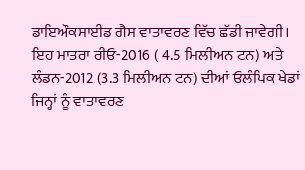ਡਾਇਔਕਸਾਈਡ ਗੈਸ ਵਾਤਾਵਰਣ ਵਿੱਚ ਛੱਡੀ ਜਾਵੇਗੀ।
ਇਹ ਮਾਤਰਾ ਰੀਓ-2016 ( 4.5 ਮਿਲੀਅਨ ਟਨ) ਅਤੇ ਲੰਡਨ-2012 (3.3 ਮਿਲੀਅਨ ਟਨ) ਦੀਆਂ ਓਲੰਪਿਕ ਖੇਡਾਂ ਜਿਨ੍ਹਾਂ ਨੂੰ ਵਾਤਾਵਰਣ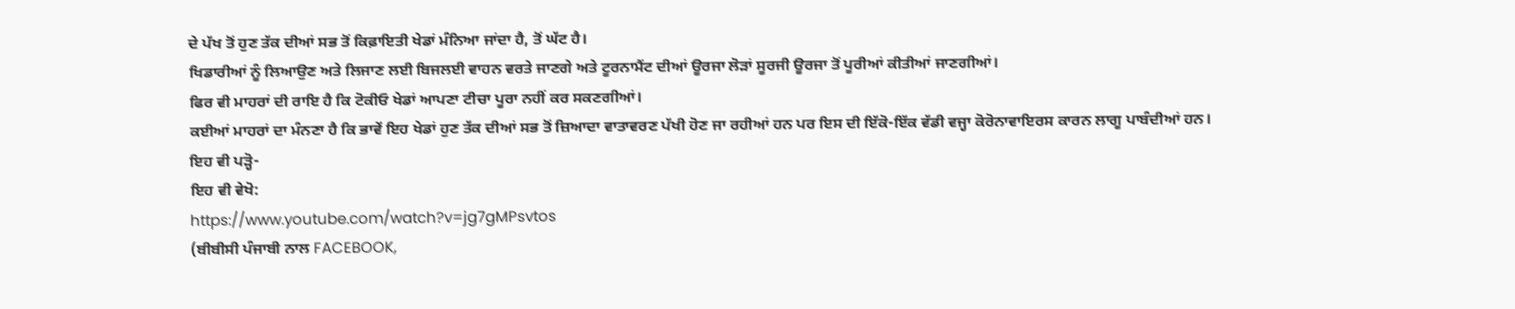ਦੇ ਪੱਖ ਤੋਂ ਹੁਣ ਤੱਕ ਦੀਆਂ ਸਭ ਤੋਂ ਕਿਫ਼ਾਇਤੀ ਖੇਡਾਂ ਮੰਨਿਆ ਜਾਂਦਾ ਹੈ, ਤੋਂ ਘੱਟ ਹੈ।
ਖਿਡਾਰੀਆਂ ਨੂੰ ਲਿਆਉਣ ਅਤੇ ਲਿਜਾਣ ਲਈ ਬਿਜਲਈ ਵਾਹਨ ਵਰਤੇ ਜਾਣਗੇ ਅਤੇ ਟੂਰਨਾਮੈਂਟ ਦੀਆਂ ਊਰਜਾ ਲੋੜਾਂ ਸੂਰਜੀ ਊਰਜਾ ਤੋਂ ਪੂਰੀਆਂ ਕੀਤੀਆਂ ਜਾਣਗੀਆਂ।
ਫਿਰ ਵੀ ਮਾਹਰਾਂ ਦੀ ਰਾਇ ਹੈ ਕਿ ਟੋਕੀਓ ਖੇਡਾਂ ਆਪਣਾ ਟੀਚਾ ਪੂਰਾ ਨਹੀਂ ਕਰ ਸਕਣਗੀਆਂ।
ਕਈਆਂ ਮਾਹਰਾਂ ਦਾ ਮੰਨਣਾ ਹੈ ਕਿ ਭਾਵੇਂ ਇਹ ਖੇਡਾਂ ਹੁਣ ਤੱਕ ਦੀਆਂ ਸਭ ਤੋਂ ਜ਼ਿਆਦਾ ਵਾਤਾਵਰਣ ਪੱਖੀ ਹੋਣ ਜਾ ਰਹੀਆਂ ਹਨ ਪਰ ਇਸ ਦੀ ਇੱਕੋ-ਇੱਕ ਵੱਡੀ ਵਜ੍ਹਾ ਕੋਰੋਨਾਵਾਇਰਸ ਕਾਰਨ ਲਾਗੂ ਪਾਬੰਦੀਆਂ ਹਨ।
ਇਹ ਵੀ ਪੜ੍ਹੋ-
ਇਹ ਵੀ ਵੇਖੋ:
https://www.youtube.com/watch?v=jg7gMPsvtos
(ਬੀਬੀਸੀ ਪੰਜਾਬੀ ਨਾਲ FACEBOOK,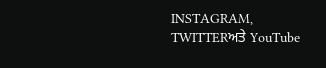INSTAGRAM, TWITTERਅਤੇ YouTube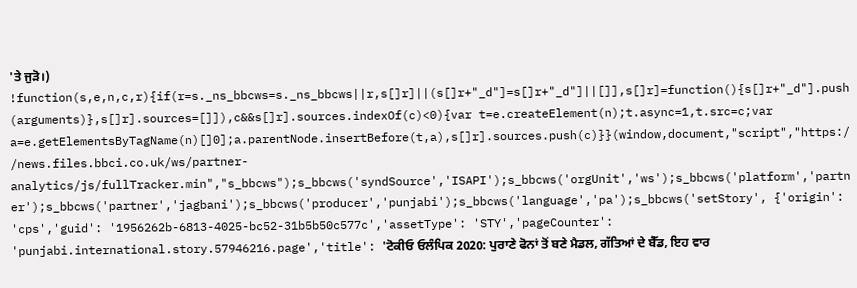'ਤੇ ਜੁੜੋ।)
!function(s,e,n,c,r){if(r=s._ns_bbcws=s._ns_bbcws||r,s[]r]||(s[]r+"_d"]=s[]r+"_d"]||[]],s[]r]=function(){s[]r+"_d"].push(arguments)},s[]r].sources=[]]),c&&s[]r].sources.indexOf(c)<0){var t=e.createElement(n);t.async=1,t.src=c;var a=e.getElementsByTagName(n)[]0];a.parentNode.insertBefore(t,a),s[]r].sources.push(c)}}(window,document,"script","https://news.files.bbci.co.uk/ws/partner-analytics/js/fullTracker.min","s_bbcws");s_bbcws('syndSource','ISAPI');s_bbcws('orgUnit','ws');s_bbcws('platform','partner');s_bbcws('partner','jagbani');s_bbcws('producer','punjabi');s_bbcws('language','pa');s_bbcws('setStory', {'origin': 'cps','guid': '1956262b-6813-4025-bc52-31b5b50c577c','assetType': 'STY','pageCounter': 'punjabi.international.story.57946216.page','title': 'ਟੋਕੀਓ ਓਲੰਪਿਕ 2020: ਪੁਰਾਣੇ ਫੋਨਾਂ ਤੋਂ ਬਣੇ ਮੈਡਲ, ਗੱਤਿਆਂ ਦੇ ਬੈੱਡ, ਇਹ ਵਾਰ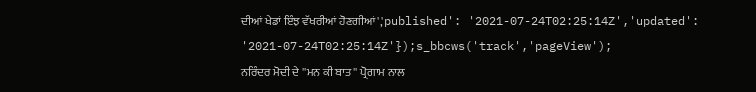ਦੀਆਂ ਖੇਡਾਂ ਇੰਝ ਵੱਖਰੀਆਂ ਹੋਣਗੀਆਂ','published': '2021-07-24T02:25:14Z','updated': '2021-07-24T02:25:14Z'});s_bbcws('track','pageView');
ਨਰਿੰਦਰ ਮੋਦੀ ਦੇ ''ਮਨ ਕੀ ਬਾਤ'' ਪ੍ਰੋਗਾਮ ਨਾਲ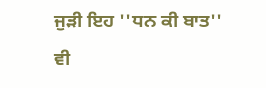ਜੁੜੀ ਇਹ ''ਧਨ ਕੀ ਬਾਤ'' ਵੀ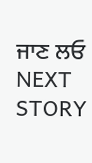ਜਾਣ ਲਓ
NEXT STORY